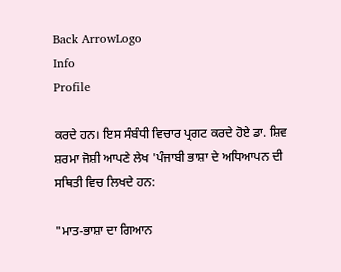Back ArrowLogo
Info
Profile

ਕਰਦੇ ਹਨ। ਇਸ ਸੰਬੰਧੀ ਵਿਚਾਰ ਪ੍ਰਗਟ ਕਰਦੇ ਹੋਏ ਡਾ. ਸ਼ਿਵ ਸ਼ਰਮਾ ਜੋਸ਼ੀ ਆਪਣੇ ਲੇਖ 'ਪੰਜਾਬੀ ਭਾਸ਼ਾ ਦੇ ਅਧਿਆਪਨ ਦੀ ਸਥਿਤੀ ਵਿਚ ਲਿਖਦੇ ਹਨ:

"ਮਾਤ-ਭਾਸ਼ਾ ਦਾ ਗਿਆਨ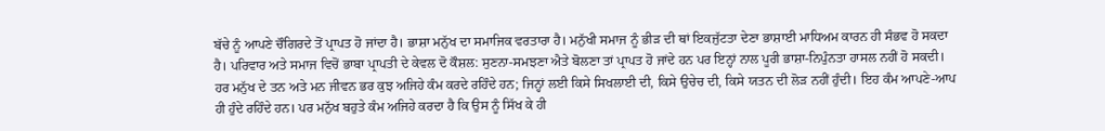ਬੱਚੇ ਨੂੰ ਆਪਣੇ ਚੌਗਿਰਦੇ ਤੋਂ ਪ੍ਰਾਪਤ ਹੋ ਜਾਂਦਾ ਹੈ। ਭਾਸ਼ਾ ਮਨੁੱਖ ਦਾ ਸਮਾਜਿਕ ਵਰਤਾਰਾ ਹੈ। ਮਨੁੱਖੀ ਸਮਾਜ ਨੂੰ ਭੀੜ ਦੀ ਥਾਂ ਇਕਜੁੱਟਤਾ ਦੇਣਾ ਭਾਸ਼ਾਈ ਮਾਧਿਅਮ ਕਾਰਨ ਹੀ ਸੰਭਵ ਹੋ ਸਕਦਾ ਹੈ। ਪਰਿਵਾਰ ਅਤੇ ਸਮਾਜ ਵਿਚੋਂ ਭਾਬਾ ਪ੍ਰਾਪਤੀ ਦੇ ਕੇਵਲ ਦੋ ਕੌਸ਼ਲ: ਸੁਣਨਾ-ਸਮਝਣਾ ਐਤੇ ਬੋਲਣਾ ਤਾਂ ਪ੍ਰਾਪਤ ਹੋ ਜਾਂਦੇ ਹਨ ਪਰ ਇਨ੍ਹਾਂ ਨਾਲ ਪੂਰੀ ਭਾਸ਼ਾ-ਨਿਪੁੰਨਤਾ ਹਾਸਲ ਨਹੀਂ ਹੋ ਸਕਦੀ। ਹਰ ਮਨੁੱਖ ਦੇ ਤਨ ਅਤੇ ਮਨ ਜੀਵਨ ਭਰ ਕੁਝ ਅਜਿਹੇ ਕੰਮ ਕਰਦੇ ਰਹਿੰਦੇ ਹਨ; ਜਿਨ੍ਹਾਂ ਲਈ ਕਿਸੇ ਸਿਖਲਾਈ ਦੀ, ਕਿਸੇ ਉਚੇਚ ਦੀ, ਕਿਸੇ ਯਤਨ ਦੀ ਲੋੜ ਨਹੀਂ ਹੁੰਦੀ। ਇਹ ਕੰਮ ਆਪਣੇ-ਆਪ ਹੀ ਹੁੰਦੇ ਰਹਿੰਦੇ ਹਨ। ਪਰ ਮਨੁੱਖ ਬਹੁਤੇ ਕੰਮ ਅਜਿਹੇ ਕਰਦਾ ਹੈ ਕਿ ਉਸ ਨੂੰ ਸਿੱਖ ਕੇ ਹੀ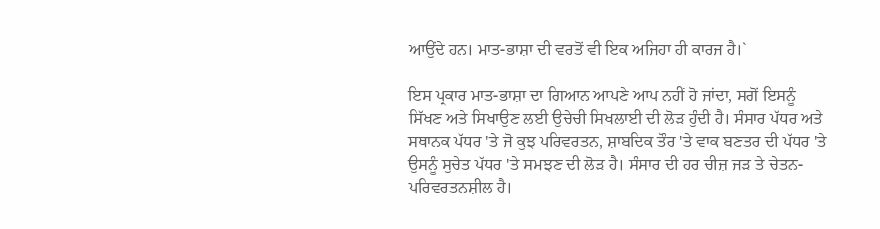ਆਉਂਦੇ ਹਨ। ਮਾਤ-ਭਾਸ਼ਾ ਦੀ ਵਰਤੋਂ ਵੀ ਇਕ ਅਜਿਹਾ ਹੀ ਕਾਰਜ ਹੈ।`

ਇਸ ਪ੍ਰਕਾਰ ਮਾਤ-ਭਾਸ਼ਾ ਦਾ ਗਿਆਨ ਆਪਣੇ ਆਪ ਨਹੀਂ ਹੋ ਜਾਂਦਾ, ਸਗੋਂ ਇਸਨੂੰ ਸਿੱਖਣ ਅਤੇ ਸਿਖਾਉਣ ਲਈ ਉਚੇਚੀ ਸਿਖਲਾਈ ਦੀ ਲੋੜ ਹੁੰਦੀ ਹੈ। ਸੰਸਾਰ ਪੱਧਰ ਅਤੇ ਸਥਾਨਕ ਪੱਧਰ 'ਤੇ ਜੋ ਕੁਝ ਪਰਿਵਰਤਨ, ਸ਼ਾਬਦਿਕ ਤੌਰ 'ਤੇ ਵਾਕ ਬਣਤਰ ਦੀ ਪੱਧਰ 'ਤੇ ਉਸਨੂੰ ਸੁਚੇਤ ਪੱਧਰ 'ਤੇ ਸਮਝਣ ਦੀ ਲੋੜ ਹੈ। ਸੰਸਾਰ ਦੀ ਹਰ ਚੀਜ਼ ਜੜ ਤੇ ਚੇਤਨ-ਪਰਿਵਰਤਨਸ਼ੀਲ ਹੈ।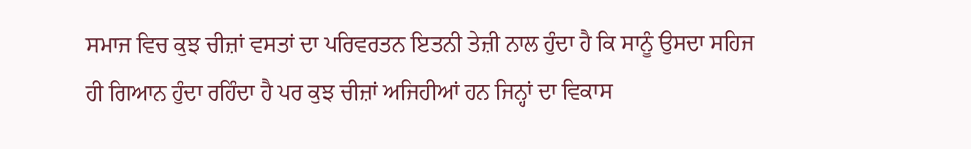ਸਮਾਜ ਵਿਚ ਕੁਝ ਚੀਜ਼ਾਂ ਵਸਤਾਂ ਦਾ ਪਰਿਵਰਤਨ ਇਤਨੀ ਤੇਜ਼ੀ ਨਾਲ ਹੁੰਦਾ ਹੈ ਕਿ ਸਾਨੂੰ ਉਸਦਾ ਸਹਿਜ ਹੀ ਗਿਆਨ ਹੁੰਦਾ ਰਹਿੰਦਾ ਹੈ ਪਰ ਕੁਝ ਚੀਜ਼ਾਂ ਅਜਿਹੀਆਂ ਹਨ ਜਿਨ੍ਹਾਂ ਦਾ ਵਿਕਾਸ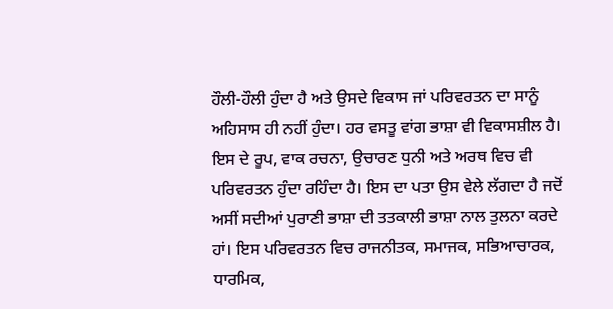ਹੌਲੀ-ਹੌਲੀ ਹੁੰਦਾ ਹੈ ਅਤੇ ਉਸਦੇ ਵਿਕਾਸ ਜਾਂ ਪਰਿਵਰਤਨ ਦਾ ਸਾਨੂੰ ਅਹਿਸਾਸ ਹੀ ਨਹੀਂ ਹੁੰਦਾ। ਹਰ ਵਸਤੂ ਵਾਂਗ ਭਾਸ਼ਾ ਵੀ ਵਿਕਾਸਸ਼ੀਲ ਹੈ। ਇਸ ਦੇ ਰੂਪ, ਵਾਕ ਰਚਨਾ, ਉਚਾਰਣ ਧੁਨੀ ਅਤੇ ਅਰਥ ਵਿਚ ਵੀ ਪਰਿਵਰਤਨ ਹੁੰਦਾ ਰਹਿੰਦਾ ਹੈ। ਇਸ ਦਾ ਪਤਾ ਉਸ ਵੇਲੇ ਲੱਗਦਾ ਹੈ ਜਦੋਂ ਅਸੀਂ ਸਦੀਆਂ ਪੁਰਾਣੀ ਭਾਸ਼ਾ ਦੀ ਤਤਕਾਲੀ ਭਾਸ਼ਾ ਨਾਲ ਤੁਲਨਾ ਕਰਦੇ ਹਾਂ। ਇਸ ਪਰਿਵਰਤਨ ਵਿਚ ਰਾਜਨੀਤਕ, ਸਮਾਜਕ, ਸਭਿਆਚਾਰਕ, ਧਾਰਮਿਕ,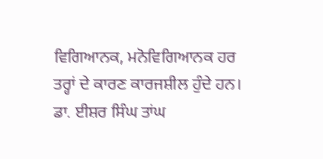ਵਿਗਿਆਨਕ, ਮਨੋਵਿਗਿਆਨਕ ਹਰ ਤਰ੍ਹਾਂ ਦੇ ਕਾਰਣ ਕਾਰਜਸ਼ੀਲ ਹੁੰਦੇ ਹਨ। ਡਾ. ਈਸ਼ਰ ਸਿੰਘ ਤਾਂਘ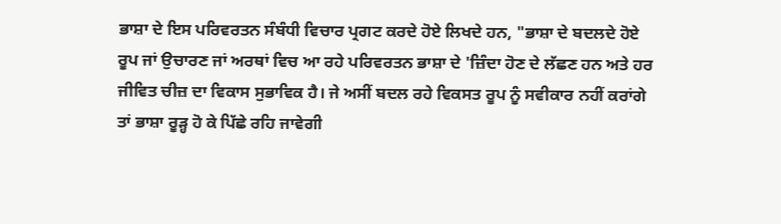ਭਾਸ਼ਾ ਦੇ ਇਸ ਪਰਿਵਰਤਨ ਸੰਬੰਧੀ ਵਿਚਾਰ ਪ੍ਰਗਟ ਕਰਦੇ ਹੋਏ ਲਿਖਦੇ ਹਨ, "ਭਾਸ਼ਾ ਦੇ ਬਦਲਦੇ ਹੋਏ ਰੂਪ ਜਾਂ ਉਚਾਰਣ ਜਾਂ ਅਰਥਾਂ ਵਿਚ ਆ ਰਹੇ ਪਰਿਵਰਤਨ ਭਾਸ਼ਾ ਦੇ 'ਜ਼ਿੰਦਾ ਹੋਣ ਦੇ ਲੱਛਣ ਹਨ ਅਤੇ ਹਰ ਜੀਵਿਤ ਚੀਜ਼ ਦਾ ਵਿਕਾਸ ਸੁਭਾਵਿਕ ਹੈ। ਜੇ ਅਸੀਂ ਬਦਲ ਰਹੇ ਵਿਕਸਤ ਰੂਪ ਨੂੰ ਸਵੀਕਾਰ ਨਹੀਂ ਕਰਾਂਗੇ ਤਾਂ ਭਾਸ਼ਾ ਰੂੜ੍ਹ ਹੋ ਕੇ ਪਿੱਛੇ ਰਹਿ ਜਾਵੇਗੀ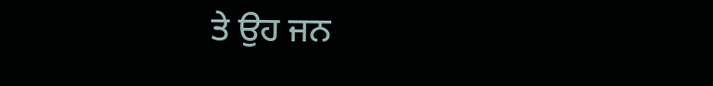ਤੇ ਉਹ ਜਨ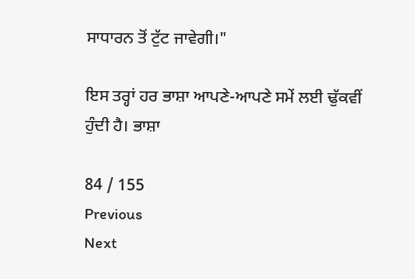ਸਾਧਾਰਨ ਤੋਂ ਟੁੱਟ ਜਾਵੇਗੀ।"

ਇਸ ਤਰ੍ਹਾਂ ਹਰ ਭਾਸ਼ਾ ਆਪਣੇ-ਆਪਣੇ ਸਮੇਂ ਲਈ ਢੁੱਕਵੀਂ ਹੁੰਦੀ ਹੈ। ਭਾਸ਼ਾ

84 / 155
Previous
Next